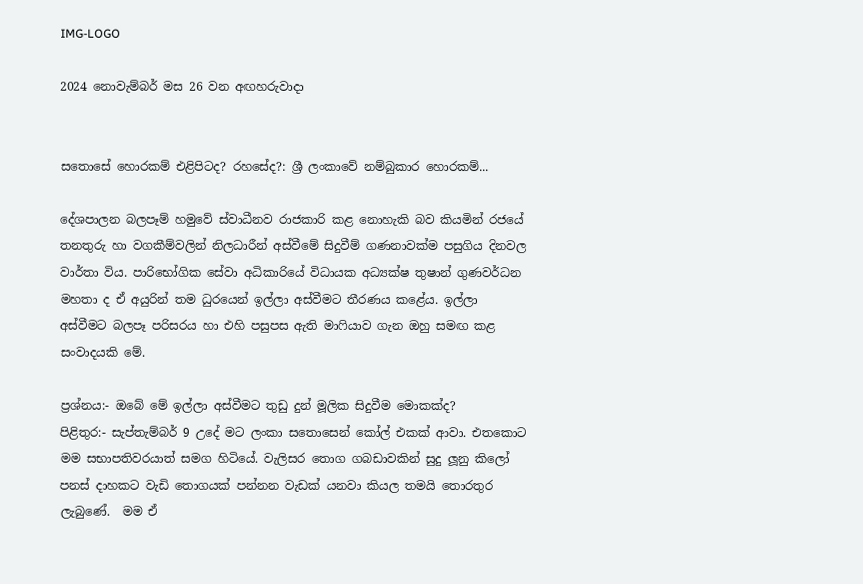IMG-LOGO

2024 නොවැම්බර් මස 26 වන අඟහරුවාදා


සතොසේ හොරකම් එළිපිටද? රහසේද?: ශ්‍රී ලංකාවේ නම්බුකාර හොරකම්...

දේශපාලන බලපෑම් හමුවේ ස්වාධීනව රාජකාරි කළ නොහැකි බව කියමින් රජයේ තනතුරු හා වගකීම්වලින් නිලධාරීන් අස්වීමේ සිදුවීම් ගණනාවක්ම පසුගිය දිනවල වාර්තා විය. පාරිභෝගික සේවා අධිකාරියේ විධායක අධ්‍යක්ෂ තුෂාන් ගුණවර්ධන මහතා ද ඒ අයුරින් තම ධුරයෙන් ඉල්ලා අස්වීමට තීරණය කළේය. ඉල්ලා අස්වීමට බලපෑ පරිසරය හා එහි පසුපස ඇති මාෆියාව ගැන ඔහු සමඟ කළ සංවාදයකි මේ.

ප්‍රශ්නය:- ඔබේ මේ ඉල්ලා අස්වීමට තුඩු දුන් මූලික සිදුවීම මොකක්ද?
පිළිතුර:- සැප්තැම්බර් 9 උදේ මට ලංකා සතොසෙන් කෝල් එකක් ආවා. එතකොට මම සභාපතිවරයාත් සමග හිටියේ. වැලිසර තොග ගබඩාවකින් සුදු ලූනු කිලෝ පනස් දාහකට වැඩි තොගයක් පන්නන වැඩක් යනවා කියල තමයි තොරතුර ලැබුණේ.  මම ඒ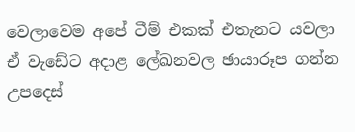වෙලාවෙම අපේ ටීම් එකක් එතැනට යවලා ඒ වැඩේට අදාළ ලේඛනවල ඡායාරූප ගන්න උපදෙස්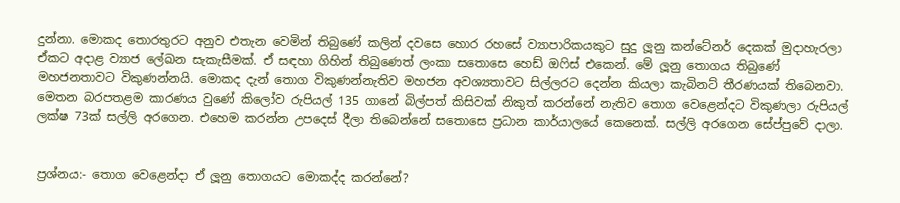දුන්නා. මොකද තොරතුරට අනුව එතැන වෙමින් තිබුණේ කලින් දවසෙ හොර රහසේ ව්‍යාපාරිකයකුට සුදු ලූනු කන්ටේනර් දෙකක් මුදාහැරලා ඒකට අදාළ ව්‍යාජ ලේඛන සැකැසීමක්. ඒ සඳහා ගිහින් තිබුණෙත් ලංකා සතොසෙ හෙඩ් ඔෆිස් එකෙන්. මේ ලූනු තොගය තිබුණේ මහජනතාවට විකුණන්නයි. මොකද දැන් තොග විකුණන්නැතිව මහජන අවශ්‍යතාවට සිල්ලරට දෙන්න කියලා කැබිනට් තීරණයක් තිබෙනවා. මෙතන බරපතළම කාරණය වුණේ කිලෝව රුපියල් 135 ගානේ බිල්පත් කිසිවක් නිකුත් කරන්නේ නැතිව තොග වෙළෙන්දට විකුණලා රුපියල් ලක්ෂ 73ක් සල්ලි අරගෙන. එහෙම කරන්න උපදෙස් දීලා තිබෙන්නේ සතොසෙ ප්‍රධාන කාර්යාලයේ කෙනෙක්. සල්ලි අරගෙන සේප්පුවේ දාලා.


ප්‍රශ්නය:- තොග වෙළෙන්දා ඒ ලූනු තොගයට මොකද්ද කරන්නේ?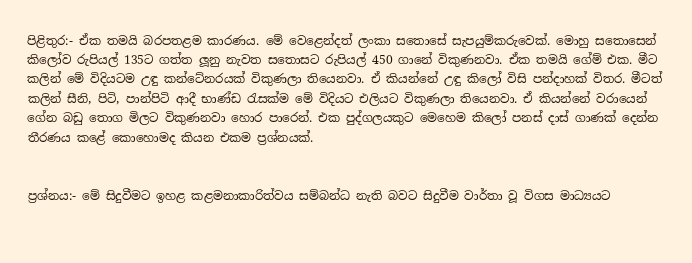පිළිතුර:- ඒක තමයි බරපතළම කාරණය. මේ වෙළෙන්දත් ලංකා සතොසේ සැපයුම්කරුවෙක්. මොහු සතොසෙන් කිලෝව රුපියල් 135ට ගත්ත ලූනු නැවත සතොසට රුපියල් 450 ගානේ විකුණනවා. ඒක තමයි ගේම් එක. මීට කලින් මේ විදියටම උඳු කන්ටේනරයක් විකුණලා තියෙනවා. ඒ කියන්නේ උඳු කිලෝ විසි පන්දාහක් විතර. මීටත් කලින් සීනි, පිටි, පාන්පිටි ආදී භාණ්ඩ රැසක්ම මේ විදියට එලියට විකුණලා තියෙනවා. ඒ කියන්නේ වරායෙන් ගේන බඩු තොග මිලට විකුණනවා හොර පාරෙන්. එක පුද්ගලයකුට මෙහෙම කිලෝ පනස් දාස් ගාණක් දෙන්න තීරණය කළේ කොහොමද කියන එකම ප්‍රශ්නයක්.


ප්‍රශ්නය:- මේ සිදුවීමට ඉහළ කළමනාකාරිත්වය සම්බන්ධ නැති බවට සිදුවීම වාර්තා වූ විගස මාධ්‍යයට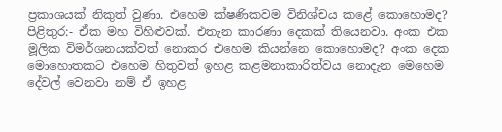ප්‍රකාශයක් නිකුත් වුණා. එහෙම ක්ෂණිකවම විනිශ්චය කළේ කොහොමද?
පිළිතුර:- ඒක මහ විහිළුවක්. එතැන කාරණා දෙකක් තියෙනවා. අංක එක මූලික විමර්ශනයක්වත් නොකර එහෙම කියන්නෙ කොහොමද? අංක දෙක මොහොතකට එහෙම හිතුවත් ඉහළ කළමනාකාරිත්වය නොදැන මෙහෙම දේවල් වෙනවා නම් ඒ ඉහළ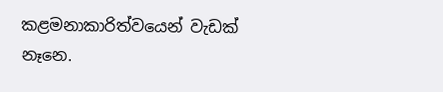කළමනාකාරිත්වයෙන් වැඩක් නෑනෙ.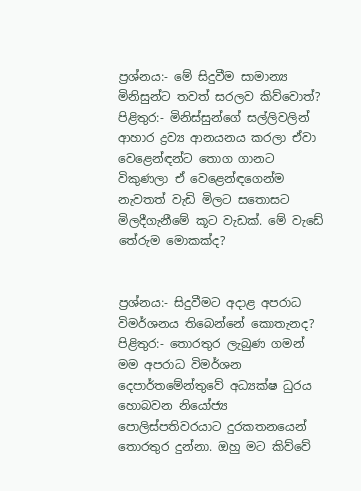ප්‍රශ්නය:- මේ සිදුවීම සාමාන්‍ය මිනිසුන්ට තවත් සරලව කිව්වොත්?
පිළිතුර:- මිනිස්සුන්ගේ සල්ලිවලින් ආහාර ද්‍රව්‍ය ආනයනය කරලා ඒවා වෙළෙන්ඳන්ට තොග ගානට විකුණලා ඒ වෙළෙන්ඳගෙන්ම නැවතත් වැඩි මිලට සතොසට මිලදීගැනීමේ කූට වැඩක්. මේ වැඩේ තේරුම මොකක්ද?


ප්‍රශ්නය:- සිදුවීමට අදාළ අපරාධ විමර්ශනය තිබෙන්නේ කොතැනද?
පිළිතුර:- තොරතුර ලැබුණ ගමන් මම අපරාධ විමර්ශන දෙපාර්තමේන්තුවේ අධ්‍යක්ෂ ධුරය හොබවන නියෝජ්‍ය පොලිස්පතිවරයාට දුරකතනයෙන් තොරතුර දුන්නා. ඔහු මට කිව්වේ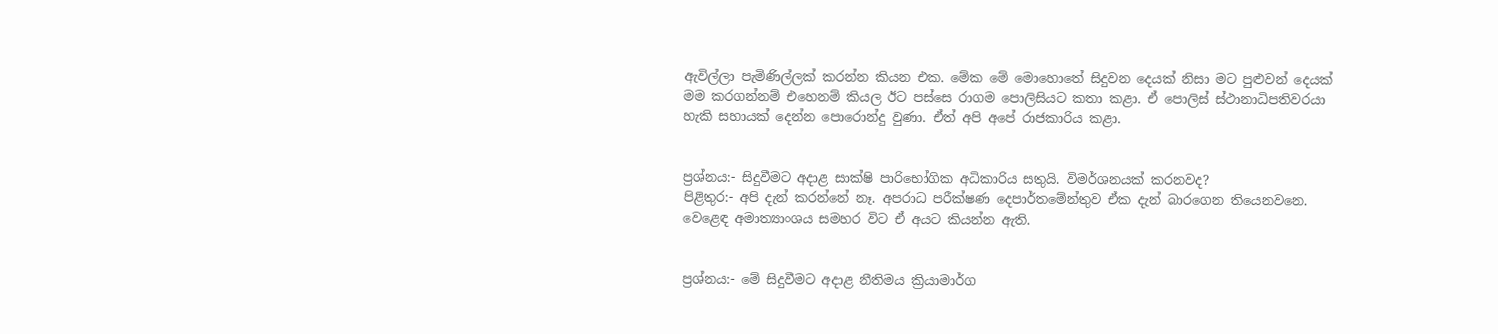ඇවිල්ලා පැමිණිල්ලක් කරන්න කියන එක. මේක මේ මොහොතේ සිදුවන දෙයක් නිසා මට පුළුවන් දෙයක් මම කරගන්නම් එහෙනම් කියල ඊට පස්සෙ රාගම පොලිසියට කතා කළා. ඒ පොලිස් ස්ථානාධිපතිවරයා හැකි සහායක් දෙන්න පොරොන්දු වුණා. ඒත් අපි අපේ රාජකාරිය කළා.


ප්‍රශ්නය:- සිදුවීමට අදාළ සාක්ෂි පාරිභෝගික අධිකාරිය සතුයි. විමර්ශනයක් කරනවද?
පිළිතුර:- අපි දැන් කරන්නේ නෑ. අපරාධ පරීක්ෂණ දෙපාර්තමේන්තුව ඒක දැන් බාරගෙන තියෙනවනෙ. වෙළෙඳ අමාත්‍යාංශය සමහර විට ඒ අයට කියන්න ඇති.


ප්‍රශ්නය:- මේ සිදුවීමට අදාළ නීතිමය ක්‍රියාමාර්ග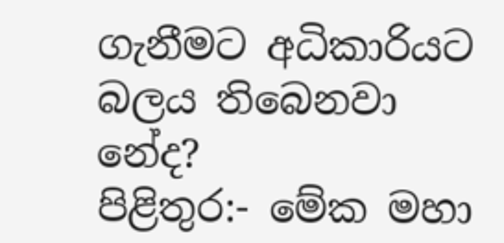ගැනීමට අධිකාරියට බලය තිබෙනවා නේද?
පිළිතුර:- මේක මහා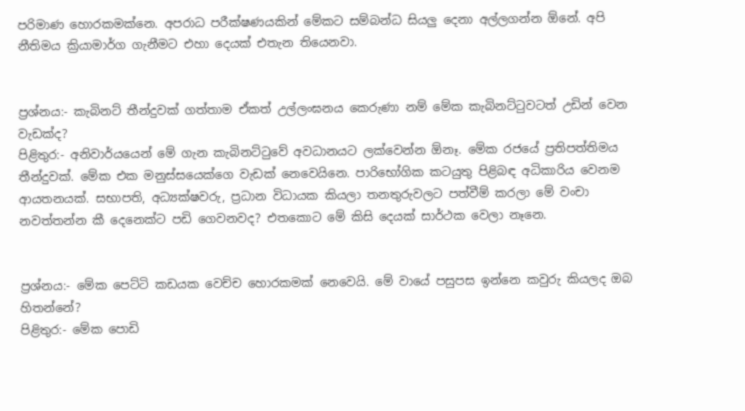පරිමාණ හොරකමක්නෙ. අපරාධ පරීක්ෂණයකින් මේකට සම්බන්ධ සියලු දෙනා අල්ලගන්න ඕනේ. අපි නීතිමය ක්‍රියාමාර්ග ගැනීමට එහා දෙයක් එතැන තියෙනවා.


ප්‍රශ්නය:- කැබිනට් තීන්දුවක් ගත්තාම ඒකත් උල්ලංඝනය කෙරුණා නම් මේක කැබිනට්ටුවටත් උඩින් වෙන වැඩක්ද?
පිළිතුර:- අනිවාර්යයෙන් මේ ගැන කැබිනට්ටුවේ අවධානයට ලක්වෙන්න ඕනෑ. මේක රජයේ ප්‍රතිපත්තිමය තීන්දුවක්. මේක එක මනුස්සයෙක්ගෙ වැඩක් නෙවෙයිනෙ. පාරිභෝගික කටයුතු පිළිබඳ අධිකාරිය වෙනම ආයතනයක්. සභාපති, අධ්‍යක්ෂවරු, ප්‍රධාන විධායක කියලා තනතුරුවලට පත්වීම් කරලා මේ වංචා නවත්තන්න කී දෙනෙක්ට පඩි ගෙවනවද? එතකොට මේ කිසි දෙයක් සාර්ථක වෙලා නෑනෙ.


ප්‍රශ්නය:- මේක පෙට්ටි කඩයක වෙච්ච හොරකමක් නෙවෙයි. මේ වායේ පසුපස ඉන්නෙ කවුරු කියලද ඔබ හිතන්නේ?
පිළිතුර:- මේක පොඩි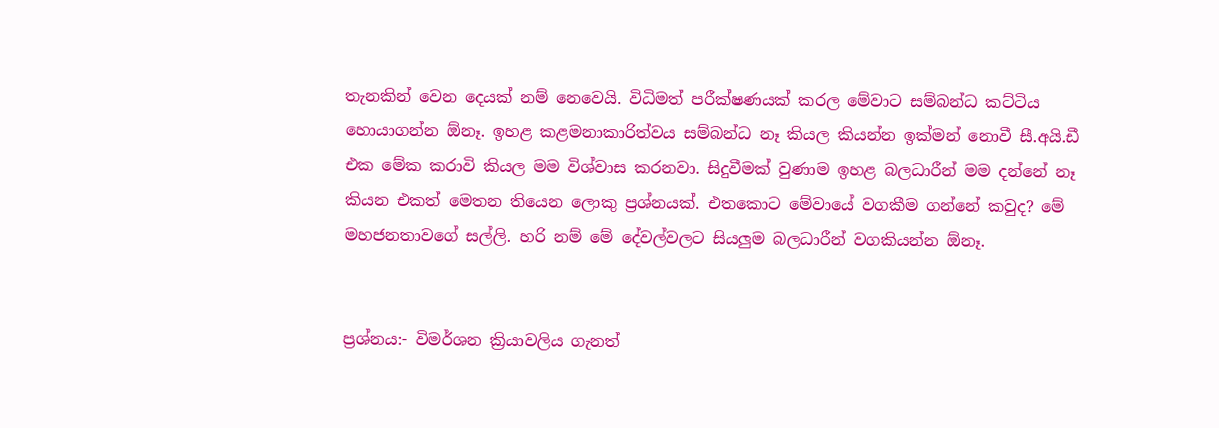තැනකින් වෙන දෙයක් නම් නෙවෙයි. විධිමත් පරීක්ෂණයක් කරල මේවාට සම්බන්ධ කට්ටිය හොයාගන්න ඕනෑ. ඉහළ කළමනාකාරිත්වය සම්බන්ධ නෑ කියල කියන්න ඉක්මන් නොවී සී.අයි.ඩී එක මේක කරාවි කියල මම විශ්වාස කරනවා. සිදුවීමක් වුණාම ඉහළ බලධාරීන් මම දන්නේ නෑ කියන එකත් මෙතන තියෙන ලොකු ප්‍රශ්නයක්. එතකොට මේවායේ වගකීම ගන්නේ කවුද? මේ මහජනතාවගේ සල්ලි. හරි නම් මේ දේවල්වලට සියලුම බලධාරීන් වගකියන්න ඕනෑ.


ප්‍රශ්නය:- විමර්ශන ක්‍රියාවලිය ගැනත්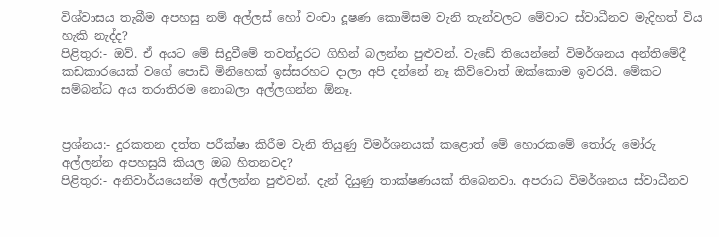විශ්වාසය තැබීම අපහසු නම් අල්ලස් හෝ වංචා දූෂණ කොමිසම වැනි තැන්වලට මේවාට ස්වාධීනව මැදිහත් විය හැකි නැද්ද?
පිළිතුර:- ඔව්. ඒ අයට මේ සිදුවීමේ තවත්දුරට ගිහින් බලන්න පුළුවන්. වැඩේ තියෙන්නේ විමර්ශනය අන්තිමේදී කඩකාරයෙක් වගේ පොඩි මිනිහෙක් ඉස්සරහට දාලා අපි දන්නේ නෑ කිව්වොත් ඔක්කොම ඉවරයි. මේකට සම්බන්ධ අය තරාතිරම නොබලා අල්ලගන්න ඕනෑ.


ප්‍රශ්නය:- දුරකතන දත්ත පරීක්ෂා කිරීම වැනි තියුණු විමර්ශනයක් කළොත් මේ හොරකමේ තෝරු මෝරු අල්ලන්න අපහසුයි කියල ඔබ හිතනවද?
පිළිතුර:- අනිවාර්යයෙන්ම අල්ලන්න පුළුවන්. දැන් දියුණු තාක්ෂණයක් තිබෙනවා. අපරාධ විමර්ශනය ස්වාධීනව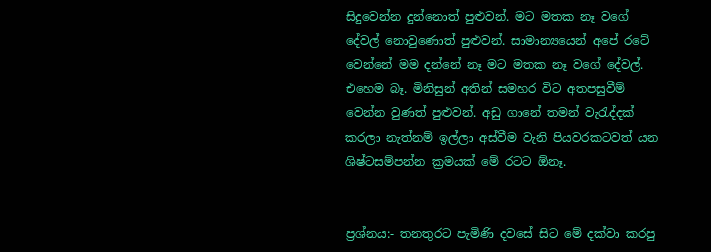සිදුවෙන්න දුන්නොත් පුළුවන්. මට මතක නෑ වගේ දේවල් නොවුණොත් පුළුවන්. සාමාන්‍යයෙන් අපේ රටේ වෙන්නේ මම දන්නේ නෑ මට මතක නෑ වගේ දේවල්. එහෙම බෑ. මිනිසුන් අතින් සමහර විට අතපසුවීම් වෙන්න වුණත් පුළුවන්. අඩු ගානේ තමන් වැරැද්දක් කරලා නැත්නම් ඉල්ලා අස්වීම වැනි පියවරකටවත් යන ශිෂ්ටසම්පන්න ක්‍රමයක් මේ රටට ඕනෑ.


ප්‍රශ්නය:- තනතුරට පැමිණි දවසේ සිට මේ දක්වා කරපු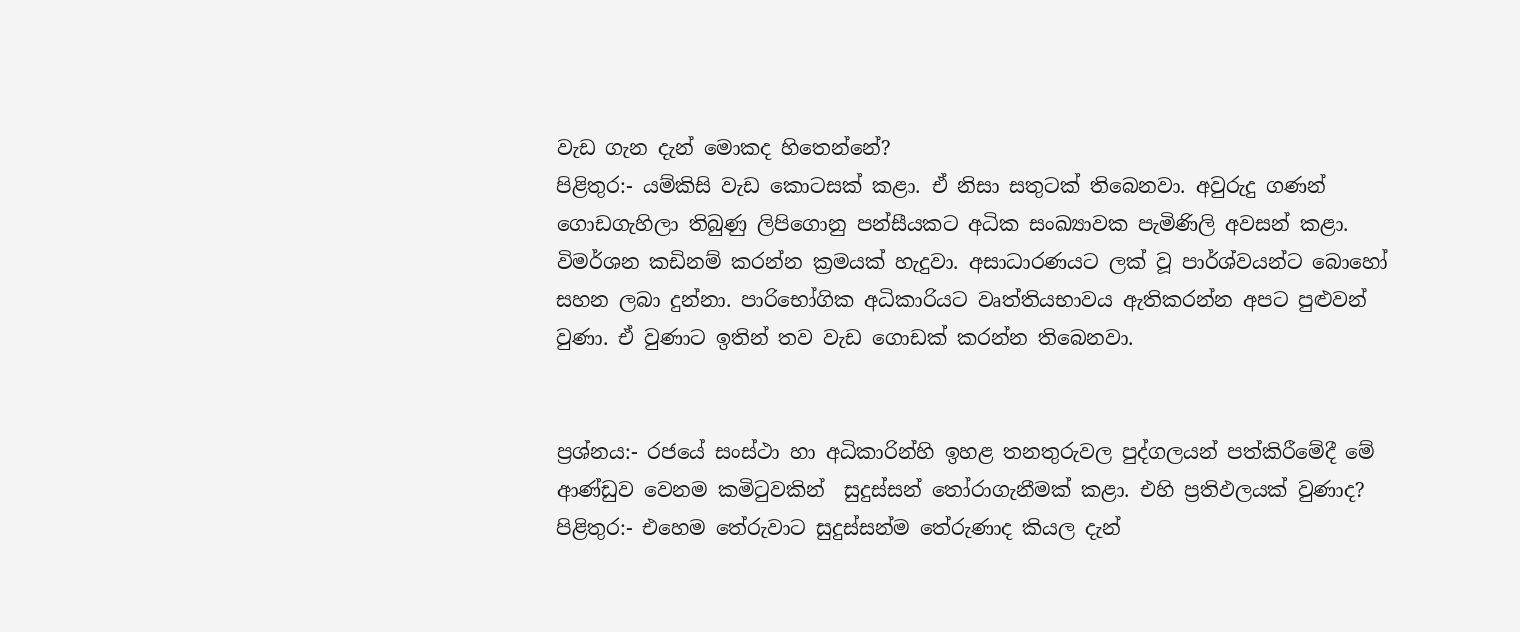වැඩ ගැන දැන් මොකද හිතෙන්නේ?
පිළිතුර:- යම්කිසි වැඩ කොටසක් කළා. ඒ නිසා සතුටක් තිබෙනවා. අවුරුදු ගණන් ගොඩගැහිලා තිබුණු ලිපිගොනු පන්සීයකට අධික සංඛ්‍යාවක පැමිණිලි අවසන් කළා. විමර්ශන කඩිනම් කරන්න ක්‍රමයක් හැදුවා. අසාධාරණයට ලක් වූ පාර්ශ්වයන්ට බොහෝ සහන ලබා දුන්නා. පාරිභෝගික අධිකාරියට වෘත්තියභාවය ඇතිකරන්න අපට පුළුවන් වුණා. ඒ වුණාට ඉතින් තව වැඩ ගොඩක් කරන්න තිබෙනවා.


ප්‍රශ්නය:- රජයේ සංස්ථා හා අධිකාරින්හි ඉහළ තනතුරුවල පුද්ගලයන් පත්කිරීමේදී මේ ආණ්ඩුව වෙනම කමිටුවකින්  සුදුස්සන් තෝරාගැනීමක් කළා. එහි ප්‍රතිඵලයක් වුණාද?
පිළිතුර:- එහෙම තේරුවාට සුදුස්සන්ම තේරුණාද කියල දැන්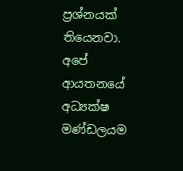ප්‍රශ්නයක් තියෙනවා. අපේ ආයතනයේ අධ්‍යක්ෂ මණ්ඩලයම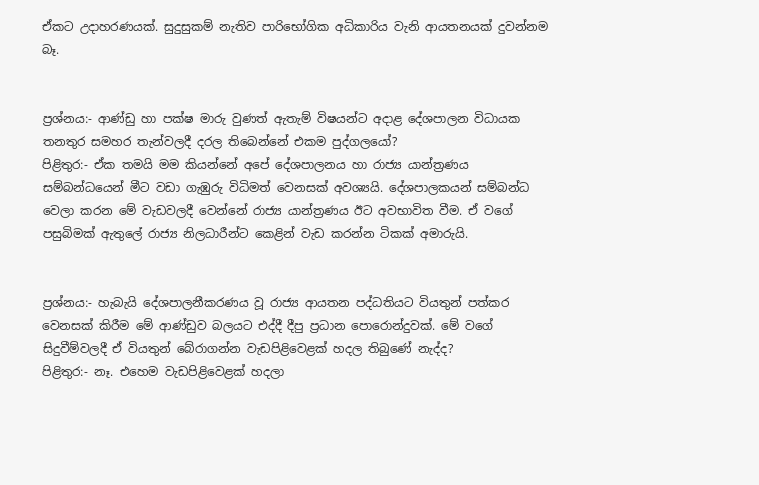ඒකට උදාහරණයක්. සුදුසුකම් නැතිව පාරිභෝගික අධිකාරිය වැනි ආයතනයක් දුවන්නම බෑ.


ප්‍රශ්නය:- ආණ්ඩු හා පක්ෂ මාරු වුණත් ඇතැම් විෂයන්ට අදාළ දේශපාලන විධායක තනතුර සමහර තැන්වලදී දරල තිබෙන්නේ එකම පුද්ගලයෝ?
පිළිතුර:- ඒක තමයි මම කියන්නේ අපේ දේශපාලනය හා රාජ්‍ය යාන්ත්‍රණය සම්බන්ධයෙන් මීට වඩා ගැඹුරු විධිමත් වෙනසක් අවශ්‍යයි. දේශපාලකයන් සම්බන්ධ වෙලා කරන මේ වැඩවලදී වෙන්නේ රාජ්‍ය යාන්ත්‍රණය ඊට අවභාවිත වීම. ඒ වගේ පසුබිමක් ඇතුලේ රාජ්‍ය නිලධාරීන්ට කෙළින් වැඩ කරන්න ටිකක් අමාරුයි.


ප්‍රශ්නය:- හැබැයි දේශපාලනීකරණය වූ රාජ්‍ය ආයතන පද්ධතියට වියතුන් පත්කර වෙනසක් කිරීම මේ ආණ්ඩුව බලයට එද්දී දීපු ප්‍රධාන පොරොන්දුවක්. මේ වගේ සිදුවීම්වලදී ඒ වියතුන් බේරාගන්න වැඩපිළිවෙළක් හදල තිබුණේ නැද්ද?
පිළිතුර:- නෑ. එහෙම වැඩපිළිවෙළක් හදලා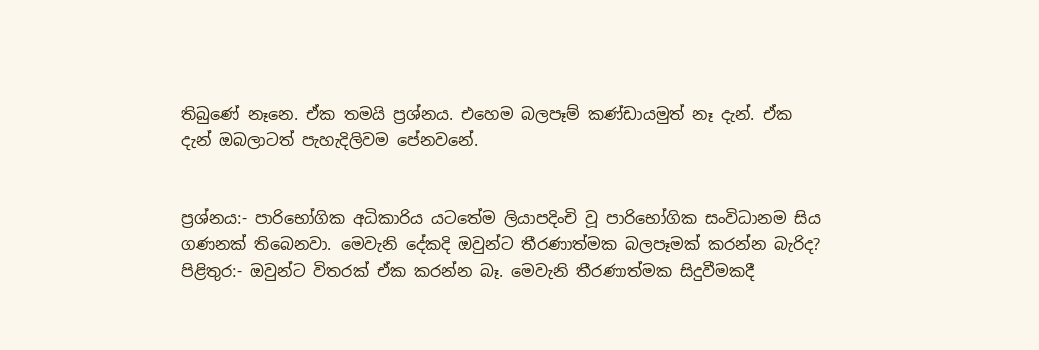තිබුණේ නෑනෙ. ඒක තමයි ප්‍රශ්නය. එහෙම බලපෑම් කණ්ඩායමුත් නෑ දැන්. ඒක දැන් ඔබලාටත් පැහැදිලිවම පේනවනේ.


ප්‍රශ්නය:- පාරිභෝගික අධිකාරිය යටතේම ලියාපදිංචි වූ පාරිභෝගික සංවිධානම සිය ගණනක් තිබෙනවා. මෙවැනි දේකදි ඔවුන්ට තීරණාත්මක බලපෑමක් කරන්න බැරිද?
පිළිතුර:- ඔවුන්ට විතරක් ඒක කරන්න බෑ. මෙවැනි තීරණාත්මක සිදුවීමකදී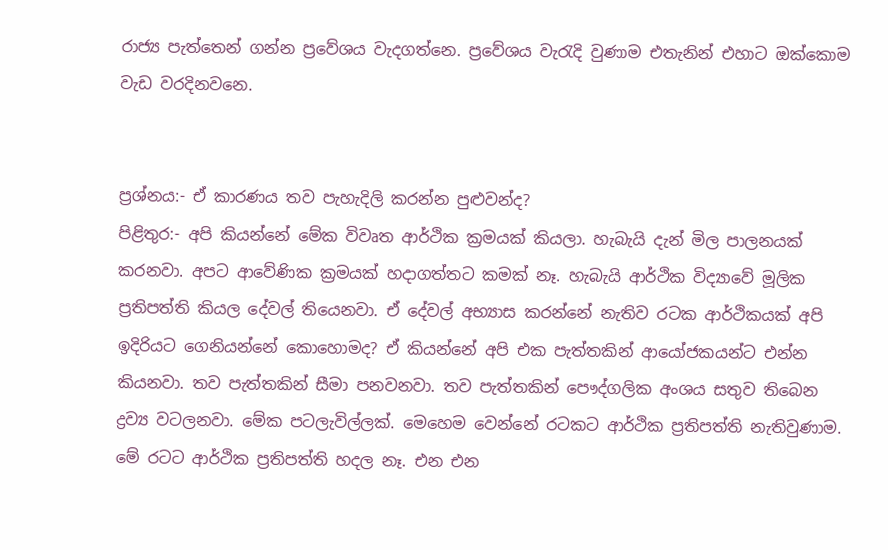රාජ්‍ය පැත්තෙන් ගන්න ප්‍රවේශය වැදගත්නෙ. ප්‍රවේශය වැරැදි වුණාම එතැනින් එහාට ඔක්කොම වැඩ වරදිනවනෙ.


ප්‍රශ්නය:- ඒ කාරණය තව පැහැදිලි කරන්න පුළුවන්ද?
පිළිතුර:- අපි කියන්නේ මේක විවෘත ආර්ථික ක්‍රමයක් කියලා. හැබැයි දැන් මිල පාලනයක් කරනවා. අපට ආවේණික ක්‍රමයක් හදාගත්තට කමක් නෑ. හැබැයි ආර්ථික විද්‍යාවේ මූලික ප්‍රතිපත්ති කියල දේවල් තියෙනවා. ඒ දේවල් අභ්‍යාස කරන්නේ නැතිව රටක ආර්ථිකයක් අපි ඉදිරියට ගෙනියන්නේ කොහොමද? ඒ කියන්නේ අපි එක පැත්තකින් ආයෝජකයන්ට එන්න කියනවා. තව පැත්තකින් සීමා පනවනවා. තව පැත්තකින් පෞද්ගලික අංශය සතුව තිබෙන ද්‍රව්‍ය වටලනවා. මේක පටලැවිල්ලක්. මෙහෙම වෙන්නේ රටකට ආර්ථික ප්‍රතිපත්ති නැතිවුණාම. මේ රටට ආර්ථික ප්‍රතිපත්ති හදල නෑ. එන එන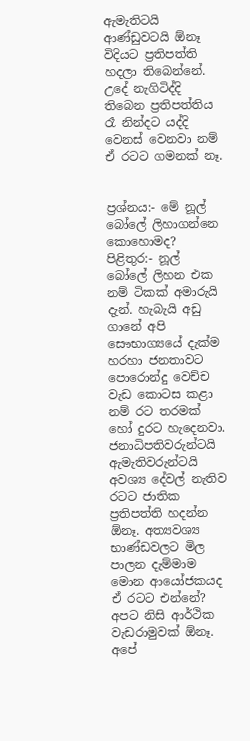ඇමැතිටයි ආණ්ඩුවටයි ඕනෑ විදියට ප්‍රතිපත්ති හදලා තිබෙන්නේ. උදේ නැගිටිද්දි තිබෙන ප්‍රතිපත්තිය රෑ නින්දට යද්දි වෙනස් වෙනවා නම් ඒ රටට ගමනක් නෑ.


ප්‍රශ්නය:- මේ නූල් බෝලේ ලිහාගන්නෙ කොහොමද?
පිළිතුර:- නූල් බෝලේ ලිහන එක නම් ටිකක් අමාරුයි දැන්. හැබැයි අඩු ගානේ අපි සෞභාග්‍යයේ දැක්ම හරහා ජනතාවට පොරොන්දු වෙච්ච වැඩ කොටස කළා නම් රට තරමක් හෝ දුරට හැදෙනවා. ජනාධිපතිවරුන්ටයි ඇමැතිවරුන්ටයි අවශ්‍ය දේවල් නැතිව රටට ජාතික ප්‍රතිපත්ති හදන්න ඕනෑ. අත්‍යවශ්‍ය භාණ්ඩවලට මිල පාලන දැම්මාම මොන ආයෝජකයද ඒ රටට එන්නේ? අපට නිසි ආර්ථික වැඩරාමුවක් ඕනෑ. අපේ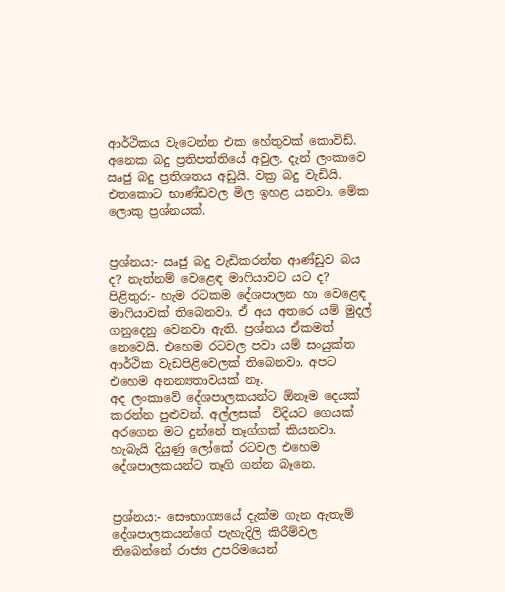ආර්ථිකය වැටෙන්න එක හේතුවක් කොවිඩ්. අනෙක බදු ප්‍රතිපත්තියේ අවුල. දැන් ලංකාවෙ ඍජු බදු ප්‍රතිශතය අඩුයි. වක්‍ර බදු වැඩියි. එතකොට භාණ්ඩවල මිල ඉහළ යනවා. මේක ලොකු ප්‍රශ්නයක්.


ප්‍රශ්නය:- ඍජු බදු වැඩිකරන්න ආණ්ඩුව බය ද? නැත්නම් වෙළෙඳ මාෆියාවට යට ද?
පිළිතුර:- හැම රටකම දේශපාලන හා වෙළෙඳ මාෆියාවක් තිබෙනවා. ඒ අය අතරෙ යම් මුදල් ගනුදෙනු වෙනවා ඇති. ප්‍රශ්නය ඒකමත් නෙවෙයි. එහෙම රටවල පවා යම් සංයුක්ත ආර්ථික වැඩපිළිවෙලක් තිබෙනවා. අපට එහෙම අනන්‍යතාවයක් නෑ.
අද ලංකාවේ දේශපාලකයන්ට ඕනෑම දෙයක් කරන්න පුළුවන්. අල්ලසක්  විදියට ගෙයක් අරගෙන මට දුන්නේ තෑග්ගක් කියනවා. හැබැයි දියුණු ලෝකේ රටවල එහෙම දේශපාලකයන්ට තෑගි ගන්න බෑනෙ.


ප්‍රශ්නය:- සෞභාග්‍යයේ දැක්ම ගැන ඇතැම් දේශපාලකයන්ගේ පැහැදිලි කිරීම්වල තිබෙන්නේ රාජ්‍ය උපරිමයෙන්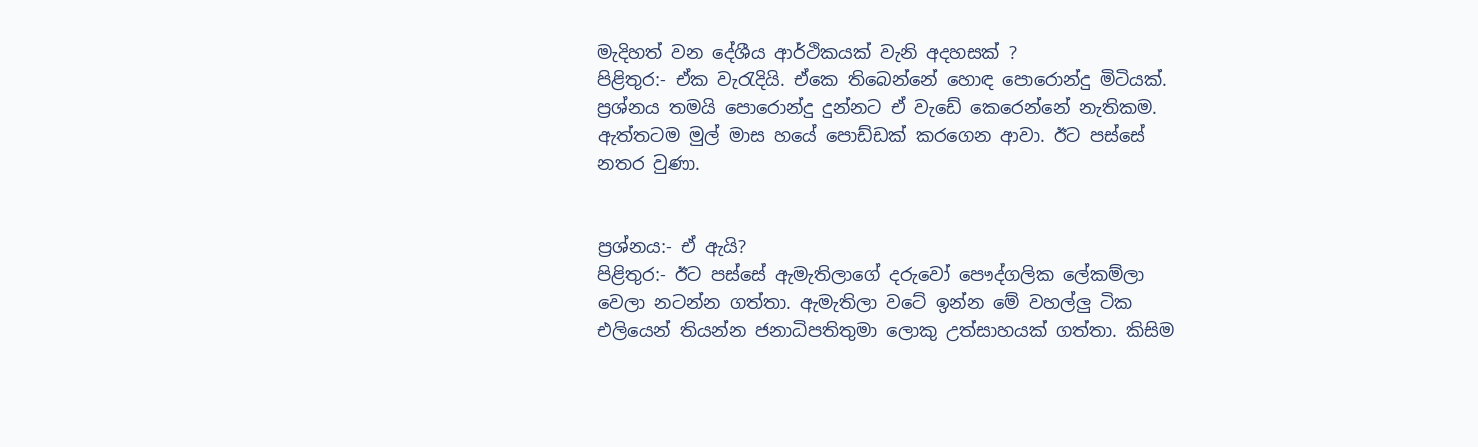මැදිහත් වන දේශීය ආර්ථිකයක් වැනි අදහසක් ?
පිළිතුර:- ඒක වැරැදියි. ඒකෙ තිබෙන්නේ හොඳ පොරොන්දු මිටියක්. ප්‍රශ්නය තමයි පොරොන්දු දුන්නට ඒ වැඩේ කෙරෙන්නේ නැතිකම. ඇත්තටම මුල් මාස හයේ පොඩ්ඩක් කරගෙන ආවා. ඊට පස්සේ නතර වුණා.


ප්‍රශ්නය:- ඒ ඇයි?
පිළිතුර:- ඊට පස්සේ ඇමැතිලාගේ දරුවෝ පෞද්ගලික ලේකම්ලා වෙලා නටන්න ගත්තා. ඇමැතිලා වටේ ඉන්න මේ වහල්ලු ටික එලියෙන් තියන්න ජනාධිපතිතුමා ලොකු උත්සාහයක් ගත්තා. කිසිම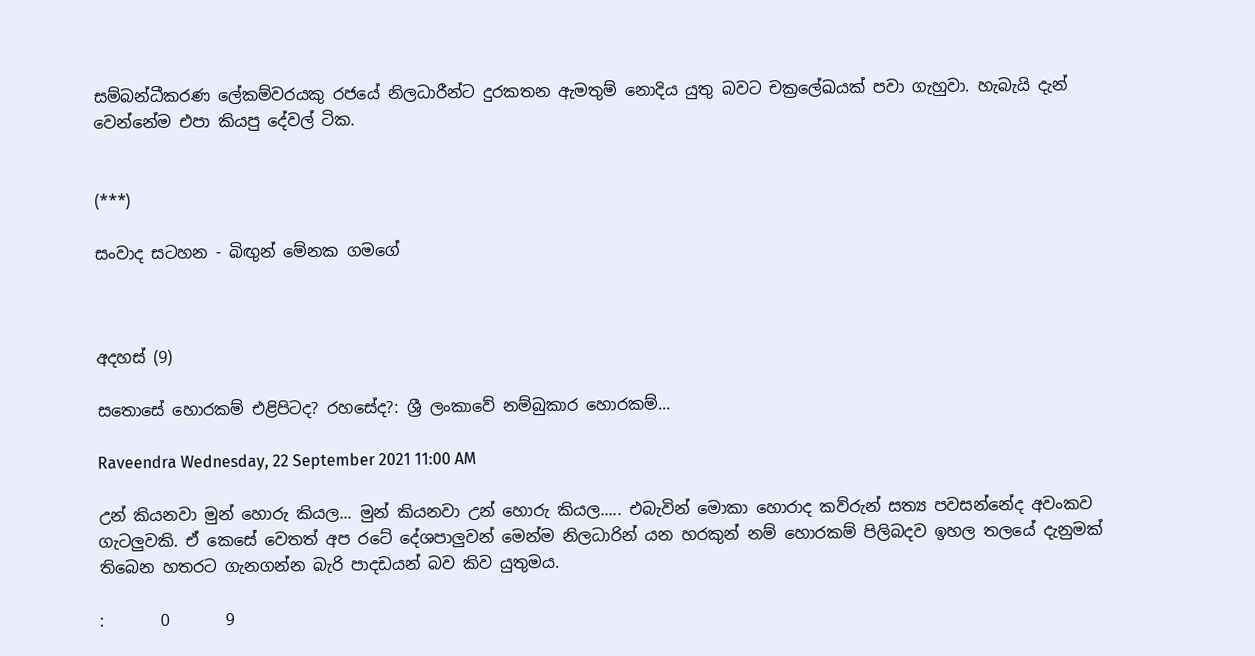සම්බන්ධීකරණ ලේකම්වරයකු රජයේ නිලධාරීන්ට දුරකතන ඇමතුම් නොදිය යුතු බවට චක්‍රලේඛයක් පවා ගැහුවා. හැබැයි දැන් වෙන්නේම එපා කියපු දේවල් ටික.


(***)

සංවාද සටහන - බිඟුන් මේනක ගමගේ



අදහස් (9)

සතොසේ හොරකම් එළිපිටද? රහසේද?: ශ්‍රී ලංකාවේ නම්බුකාර හොරකම්...

Raveendra Wednesday, 22 September 2021 11:00 AM

උන් කියනවා මුන් හොරු කියල... මුන් කියනවා උන් හොරු කියල..... එබැවින් මොකා හොරාද කව්රුන් සත්‍ය පවසන්නේද අවංකව ගැටලුවකි. ඒ කෙසේ වෙතත් අප රටේ දේශපාලුවන් මෙන්ම නිලධාරින් යන හරකුන් නම් හොරකම් පිලිබදව ඉහල තලයේ දැනුමක් තිබෙන හතරට ගැනගන්න බැරි පාදඩයන් බව කිව යුතුමය.

:       0       9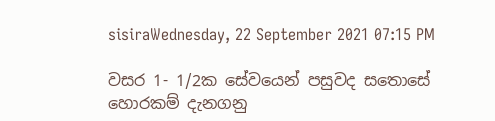sisiraWednesday, 22 September 2021 07:15 PM

වසර 1- 1/2ක සේවයෙන් පසුවද සතොසේ හොරකම් දැනගනු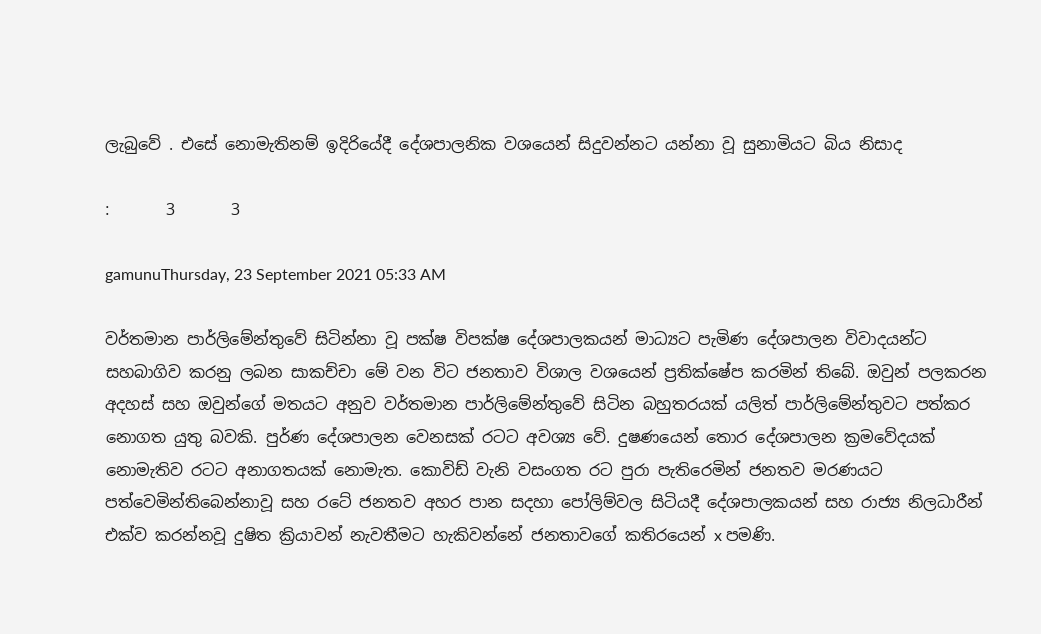ලැබුවේ . එසේ නොමැතිනම් ඉදිරියේදී දේශපාලනික වශයෙන් සිදුවන්නට යන්නා වූ සුනාමියට බිය නිසාද

:       3       3

gamunuThursday, 23 September 2021 05:33 AM

වර්තමාන පාර්ලිමේන්තුවේ සිටින්නා වූ පක්ෂ විපක්ෂ දේශපාලකයන් මාධ්‍යට පැමිණ දේශපාලන විවාදයන්ට සහබාගිව කරනු ලබන සාකච්චා මේ වන විට ජනතාව විශාල වශයෙන් ප්‍රතික්ෂේප කරමින් තිබේ. ඔවුන් පලකරන අදහස් සහ ඔවුන්ගේ මතයට අනුව වර්තමාන පාර්ලිමේන්තුවේ සිටින බහුතරයක් යලිත් පාර්ලිමේන්තුවට පත්කර නොගත යුතු බවකි. පුර්ණ දේශපාලන වෙනසක් රටට අවශ්‍ය වේ. දුෂණයෙන් තොර දේශපාලන ක්‍රමවේදයක් නොමැතිව රටට අනාගතයක් නොමැත. කොවිඩ් වැනි වසංගත රට පුරා පැතිරෙමින් ජනතව මරණයට පත්වෙමින්තිබෙන්නාවූ සහ රටේ ජනතව අහර පාන සදහා පෝලිම්වල සිටියදී දේශපාලකයන් සහ රාජ්‍ය නිලධාරීන් එක්ව කරන්නවූ දුෂිත ක්‍රියාවන් නැවතීමට හැකිවන්නේ ජනතාවගේ කතිරයෙන් x පමණි.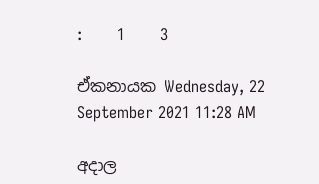:       1       3

ඒකනායක Wednesday, 22 September 2021 11:28 AM

අදාල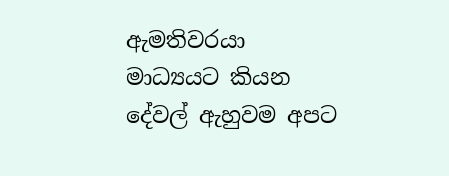ඇමතිවරයා මාධ්‍යයට කියන දේවල් ඇහුවම අපට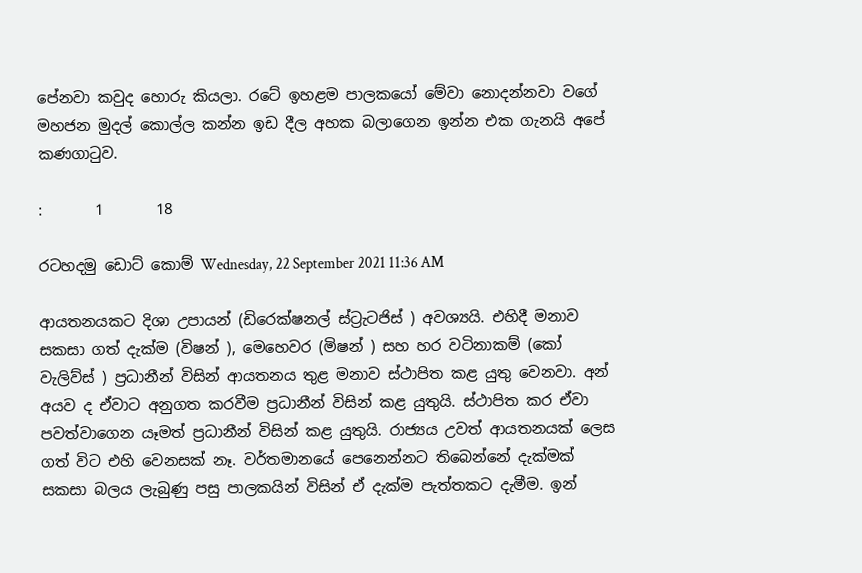පේනවා කවුද හොරු කියලා. රටේ ඉහළම පාලකයෝ මේවා නොදන්නවා වගේ මහජන මුදල් කොල්ල කන්න ඉඩ දීල අහක බලාගෙන ඉන්න එක ගැනයි අපේ කණගාටුව.

:       1       18

රටහදමු ඩොට් කොම් Wednesday, 22 September 2021 11:36 AM

ආයතනයකට දිශා උපායන් (ඩිරෙක්ෂනල් ස්ට්‍රැටජිස් ) අවශ්‍යයි. එහිදී මනාව සකසා ගත් දැක්ම (විෂන් ), මෙහෙවර (මිෂන් ) සහ හර වටිනාකම් (කෝ වැලිව්ස් ) ප්‍රධානීන් විසින් ආයතනය තුළ මනාව ස්ථාපිත කළ යුතු වෙනවා. අන් අයව ද ඒවාට අනුගත කරවීම ප්‍රධානීන් විසින් කළ යුතුයි. ස්ථාපිත කර ඒවා පවත්වාගෙන යෑමත් ප්‍රධානීන් විසින් කළ යුතුයි. රාජ්‍යය උවත් ආයතනයක් ලෙස ගත් විට එහි වෙනසක් නෑ. වර්තමානයේ පෙනෙන්නට තිබෙන්නේ දැක්මක් සකසා බලය ලැබුණු පසු පාලකයින් විසින් ඒ දැක්ම පැත්තකට දැමීම. ඉන්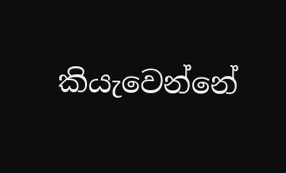කියැවෙන්නේ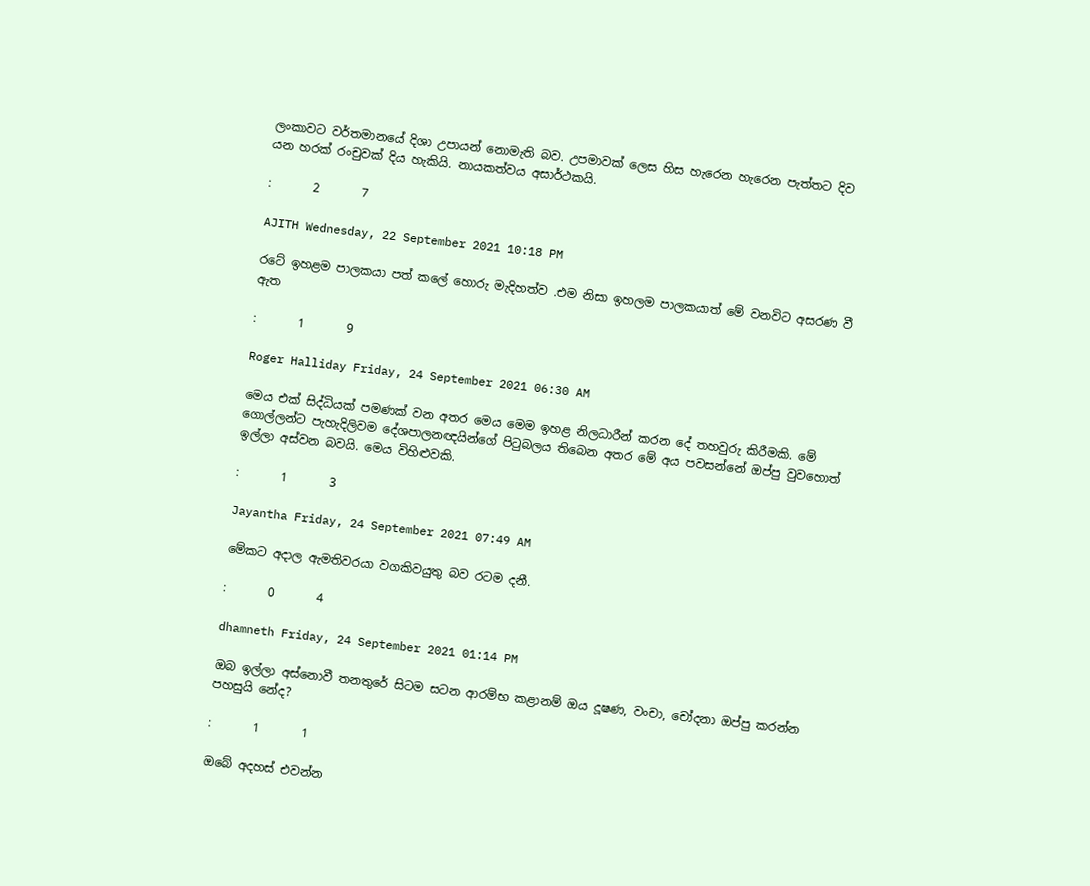ලංකාවට වර්තමානයේ දිශා උපායන් නොමැති බව. උපමාවක් ලෙස හිස හැරෙන හැරෙන පැත්තට දිව යන හරක් රංචුවක් දිය හැකියි. නායකත්වය අසාර්ථකයි.

:       2       7

AJITH Wednesday, 22 September 2021 10:18 PM

රටේ ඉහළම පාලකයා පත් කලේ හොරු මැදිහත්ව .එම නිසා ඉහලම පාලකයාත් මේ වනවිට අසරණ වී ඇත

:       1       9

Roger Halliday Friday, 24 September 2021 06:30 AM

මෙය එක් සිද්ධියක් පමණක් වන අතර මෙය මෙම ඉහළ නිලධාරීන් කරන දේ තහවුරු කිරීමකි. මේ ගොල්ලන්ට පැහැදිලිවම දේශපාලනඥයින්ගේ පිටුබලය තිබෙන අතර මේ අය පවසන්නේ ඔප්පු වුවහොත් ඉල්ලා අස්වන බවයි. මෙය විහිළුවකි.

:       1       3

Jayantha Friday, 24 September 2021 07:49 AM

මේකට අදාල ඇමතිවරයා වගකිවයුතු බව රටම දනී.

:       0       4

dhamneth Friday, 24 September 2021 01:14 PM

ඔබ ඉල්ලා අස්නොවී තනතුරේ සිටම සටන ආරම්භ කළානම් ඔය දූෂණ, වංචා, චෝදනා ඔප්පු කරන්න පහසුයි නේද?

:       1       1

ඔබේ අදහස් එවන්න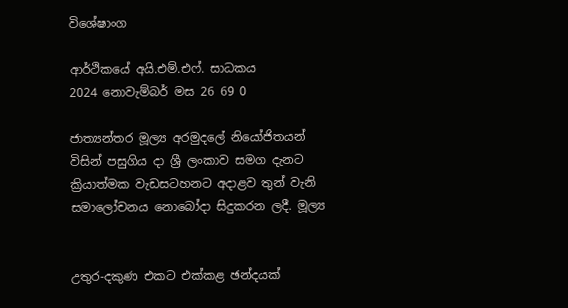විශේෂාංග

ආර්ථිකයේ අයි.එම්.එෆ්. සාධකය
2024 නොවැම්බර් මස 26 69 0

ජාත්‍යන්තර මූල්‍ය අරමුදලේ නියෝජිතයන් විසින් පසුගිය දා ශ්‍රී ලංකාව සමග දැනට ක්‍රියාත්මක වැඩසටහනට අදාළව තුන් වැනි සමාලෝචනය නොබෝදා සිදුකරන ලදී. මූල්‍ය


උතුර-දකුණ එකට එක්කළ ඡන්දයක්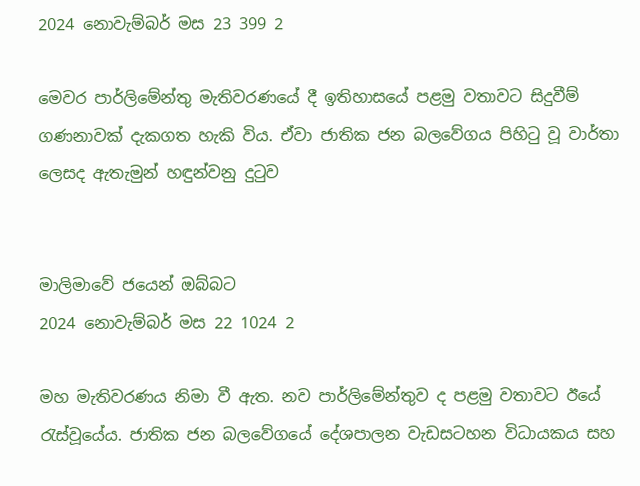2024 නොවැම්බර් මස 23 399 2

මෙවර පාර්ලිමේන්තු මැතිවරණයේ දී ඉතිහාසයේ පළමු වතාවට සිදුවීම් ගණනාවක් දැකගත හැකි විය. ඒවා ජාතික ජන බලවේගය පිහිටු වූ වාර්තා ලෙසද ඇතැමුන් හඳුන්වනු දුටුව


මාලිමාවේ ජයෙන් ඔබ්බට
2024 නොවැම්බර් මස 22 1024 2

මහ මැතිවරණය නිමා වී ඇත. නව පාර්ලිමේන්තුව ද පළමු වතාවට ඊයේ රැස්වූයේය. ජාතික ජන බලවේගයේ දේශපාලන වැඩසටහන විධායකය සහ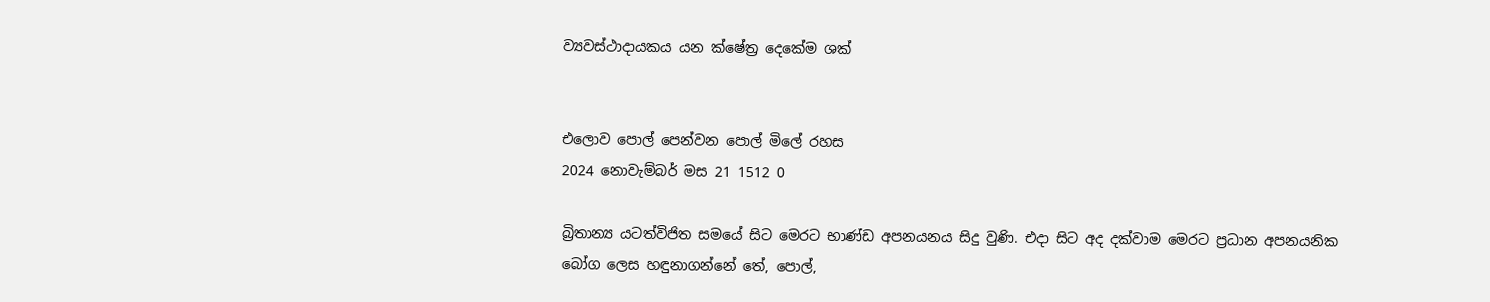ව්‍යවස්ථාදායකය යන ක්ෂේත්‍ර දෙකේම ශක්


එලොව පොල් පෙන්වන පොල් මිලේ රහස
2024 නොවැම්බර් මස 21 1512 0

බ්‍රිතාන්‍ය යටත්විජිත සමයේ සිට මෙරට භාණ්ඩ අපනයනය සිදු වුණි. එදා සිට අද දක්වාම මෙරට ප්‍රධාන අපනයනික බෝග ලෙස හඳුනාගන්නේ තේ, පොල්,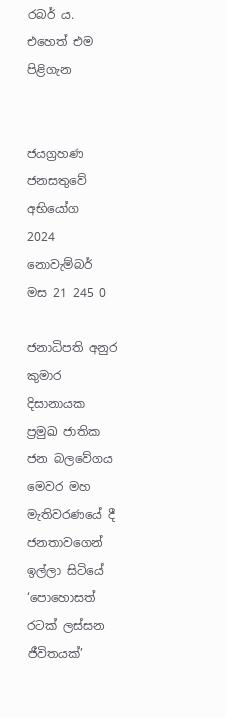රබර් ය. එහෙත් එම පිළිගැන


ජයග්‍රහණ ජනසතුවේ අභියෝග
2024 නොවැම්බර් මස 21 245 0

ජනාධිපති අනුර කුමාර දිසානායක ප්‍රමුඛ ජාතික ජන බලවේගය මෙවර මහ මැතිවරණයේ දී ජනතාවගෙන් ඉල්ලා සිටියේ ‘පොහොසත් රටක් ලස්සන ජීවිතයක්’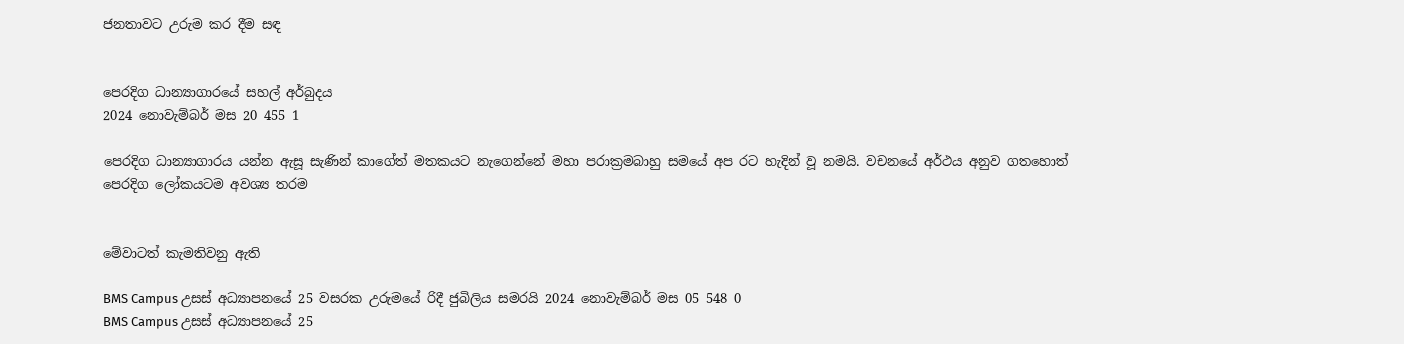ජනතාවට උරුම කර දීම සඳ


පෙරදිග ධාන්‍යාගාරයේ සහල් අර්බුදය
2024 නොවැම්බර් මස 20 455 1

පෙරදිග ධාන්‍යාගාරය යන්න ඇසූ සැණින් කාගේත් මතකයට නැගෙන්නේ මහා පරාක්‍රමබාහු සමයේ අප රට හැදින් වූ නමයි. වචනයේ අර්ථය අනුව ගතහොත් පෙරදිග ලෝකයටම අවශ්‍ය තරම


මේවාටත් කැමතිවනු ඇති

BMS Campus උසස් අධ්‍යාපනයේ 25 වසරක උරුමයේ රිදී ජුබිලිය සමරයි 2024 නොවැම්බර් මස 05 548 0
BMS Campus උසස් අධ්‍යාපනයේ 25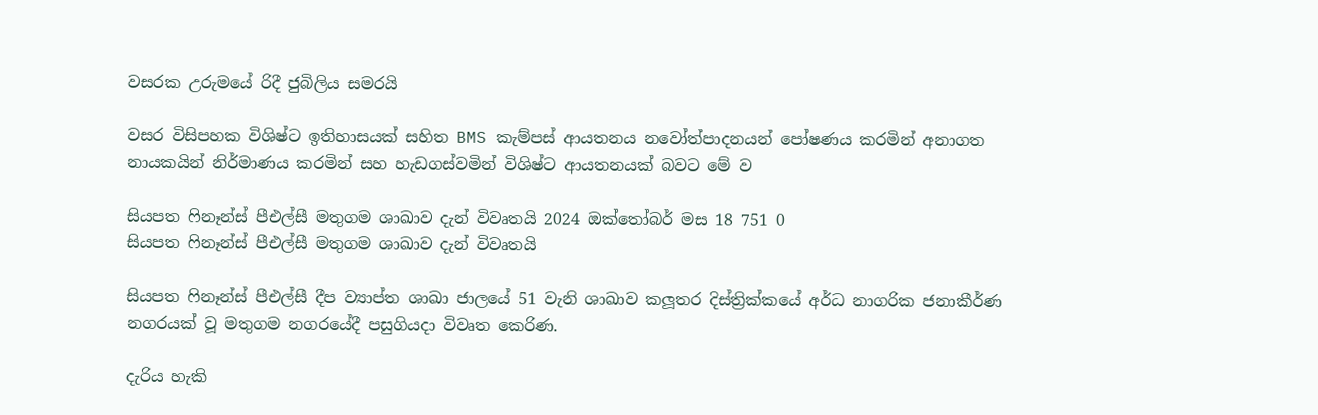වසරක උරුමයේ රිදී ජුබිලිය සමරයි

වසර විසිපහක විශිෂ්ට ඉතිහාසයක් සහිත BMS කැම්පස් ආයතනය නවෝත්පාදනයන් පෝෂණය කරමින් අනාගත නායකයින් නිර්මාණය කරමින් සහ හැඩගස්වමින් විශිෂ්ට ආයතනයක් බවට මේ ව

සියපත ෆිනෑන්ස් පීඑල්සී මතුගම ශාඛාව දැන් විවෘතයි 2024 ඔක්තෝබර් මස 18 751 0
සියපත ෆිනෑන්ස් පීඑල්සී මතුගම ශාඛාව දැන් විවෘතයි

සියපත ෆිනෑන්ස් පීඑල්සී දීප ව්‍යාප්ත ශාඛා ජාලයේ 51 වැනි ශාඛාව කලූතර දිස්ත්‍රික්කයේ අර්ධ නාගරික ජනාකීර්ණ නගරයක් වූ මතුගම නගරයේදී පසුගියදා විවෘත කෙරිණ.

දැරිය හැකි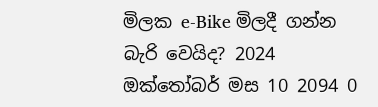මිලක e-Bike මිලදී ගන්න බැරි වෙයිද? 2024 ඔක්තෝබර් මස 10 2094 0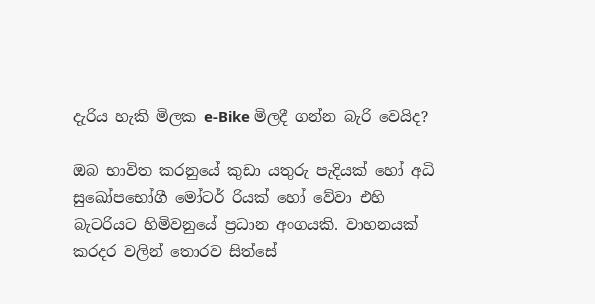දැරිය හැකි මිලක e-Bike මිලදී ගන්න බැරි වෙයිද?

ඔබ භාවිත කරනුයේ කුඩා යතුරු පැදියක් හෝ අධි සුඛෝපභෝගී මෝටර් රියක් හෝ වේවා එහි බැටරියට හිමිවනුයේ ප්‍රධාන අංගයකි. වාහනයක් කරදර වලින් තොරව සිත්සේ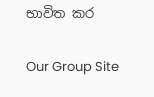භාවිත කර

Our Group Site